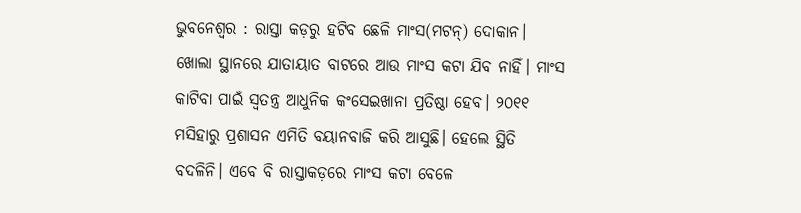ଭୁବନେଶ୍ବର : ରାସ୍ତା କଡ଼ରୁ ହଟିବ ଛେଳି ମାଂସ(ମଟନ୍‌) ଦୋକାନ। ଖୋଲା ସ୍ଥାନରେ ଯାତାୟାତ ବାଟରେ ଆଉ ମାଂସ କଟା ଯିବ ନାହିଁ। ମାଂସ କାଟିବା ପାଇଁ ସ୍ବତନ୍ତ୍ର ଆଧୁନିକ କଂସେଇଖାନା ପ୍ରତିଷ୍ଠା ହେବ। ୨୦୧୧ ମସିହାରୁ ପ୍ରଶାସନ ଏମିତି ବୟାନବାଜି କରି ଆସୁଛି। ହେଲେ ସ୍ଥିତି ବଦଳିନି। ଏବେ ବି ରାସ୍ତାକଡ଼ରେ ମାଂସ କଟା ବେଳେ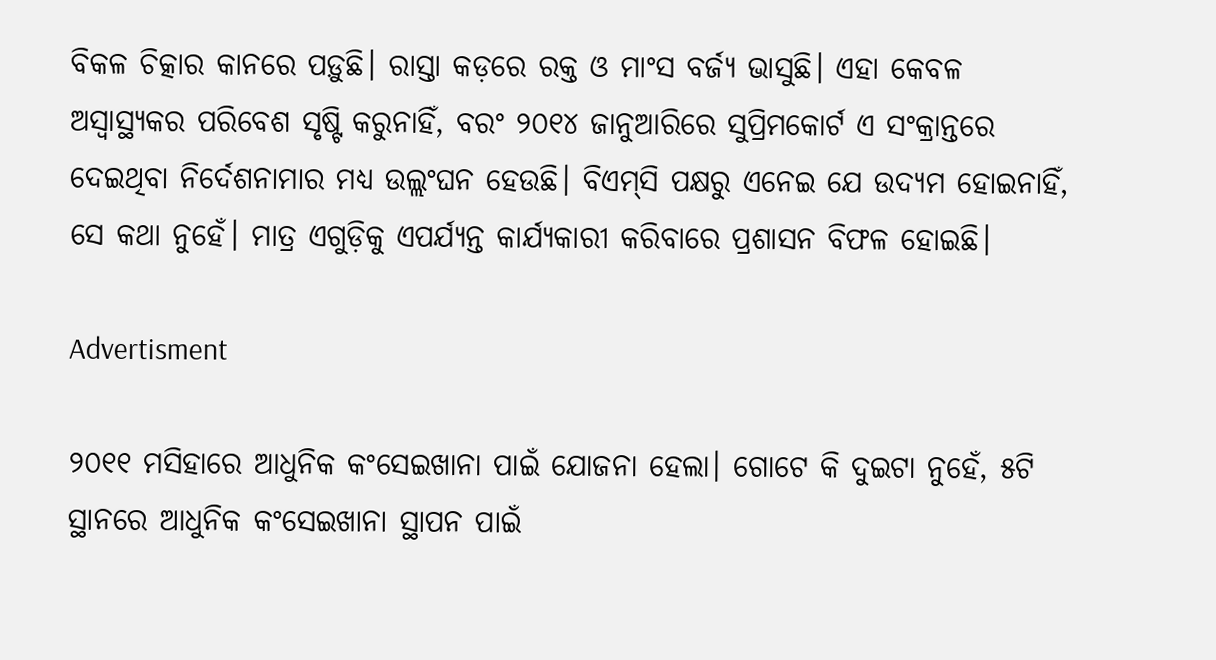ବିକଳ ଚିତ୍କାର କାନରେ ପଡ଼ୁଛି। ରାସ୍ତା କଡ଼ରେ ରକ୍ତ ଓ ମାଂସ ବର୍ଜ୍ୟ ଭାସୁଛି। ଏହା କେବଳ ଅସ୍ବାସ୍ଥ୍ୟକର ପରିବେଶ ସୃଷ୍ଟି କରୁନାହିଁ, ବରଂ ୨୦୧୪ ଜାନୁଆରିରେ ସୁପ୍ରିମକୋର୍ଟ ଏ ସଂକ୍ରାନ୍ତରେ ଦେଇଥିବା ନିର୍ଦେଶନାମାର ମଧ୍ୟ ଉଲ୍ଲଂଘନ ହେଉଛି। ବିଏମ୍‌ସି ପକ୍ଷରୁ ଏନେଇ ଯେ ଉଦ୍ୟମ ହୋଇନାହିଁ, ସେ କଥା ନୁହେଁ। ମାତ୍ର ଏଗୁଡ଼ିକୁ ଏପର୍ଯ୍ୟନ୍ତ କାର୍ଯ୍ୟକାରୀ କରିବାରେ ପ୍ରଶାସନ ବିଫଳ ହୋଇଛି।

Advertisment

୨୦୧୧ ମସିହାରେ ଆଧୁନିକ କଂସେଇଖାନା ପାଇଁ ଯୋଜନା ହେଲା। ଗୋଟେ କି ଦୁଇଟା ନୁ‌ହେଁ, ୫ଟି ସ୍ଥାନରେ ଆଧୁନିକ କଂସେଇଖାନା ସ୍ଥାପନ ପାଇଁ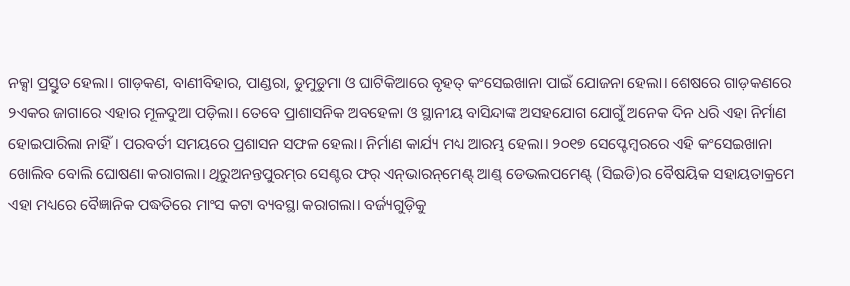ନକ୍ସା ପ୍ରସ୍ତୁତ ହେଲା। ଗାଡ଼କଣ, ବାଣୀବିହାର, ପାଣ୍ଡରା, ଡୁମୁଡୁମା ଓ ଘାଟିକିଆରେ ବୃହତ୍‌ କଂସେଇଖାନା ପାଇଁ ଯୋଜନା ହେଲା। ଶେଷରେ ଗାଡ଼କଣରେ ୨ଏକର ଜାଗା‌ରେ ଏହାର ମୂଳଦୁଆ ପଡ଼ିଲା। ତେବେ ପ୍ରାଶାସନିକ ଅବହେଳା ଓ ସ୍ଥାନୀୟ ବାସିନ୍ଦାଙ୍କ ଅସହଯୋଗ ଯୋଗୁଁ ଅନେକ ଦିନ ଧରି ଏହା ନିର୍ମାଣ ହୋଇପାରିଲା ନାହିଁ। ପରବର୍ତୀ ସମୟରେ ପ୍ରଶାସନ ସଫଳ ହେଲା। ନିର୍ମାଣ କାର୍ଯ୍ୟ ମଧ୍ୟ ଆରମ୍ଭ ହେଲା। ୨୦୧୭ ସେପ୍ଟେମ୍ବରରେ ଏହି କଂସେଇଖାନା ଖୋଲିବ ବୋଲି ଘୋଷଣା କରାଗଲା। ଥିରୁଅନନ୍ତପୁରମ୍‌ର ସେଣ୍ଟର ଫର୍‌ ଏନ୍‌ଭାରନ୍‌ମେଣ୍ଟ୍‌ ଆଣ୍ଡ୍‌ ଡେଭଲପମେଣ୍ଟ୍‌ (ସିଇଡି)ର ବୈଷୟିକ ସହାୟତାକ୍ରମେ ଏହା ମଧ୍ୟରେ ବୈଜ୍ଞାନିକ ପଦ୍ଧତିରେ ମାଂସ କଟା ବ୍ୟବସ୍ଥା କରାଗଲା। ବ‌ର୍ଜ୍ୟଗୁଡ଼ିକୁ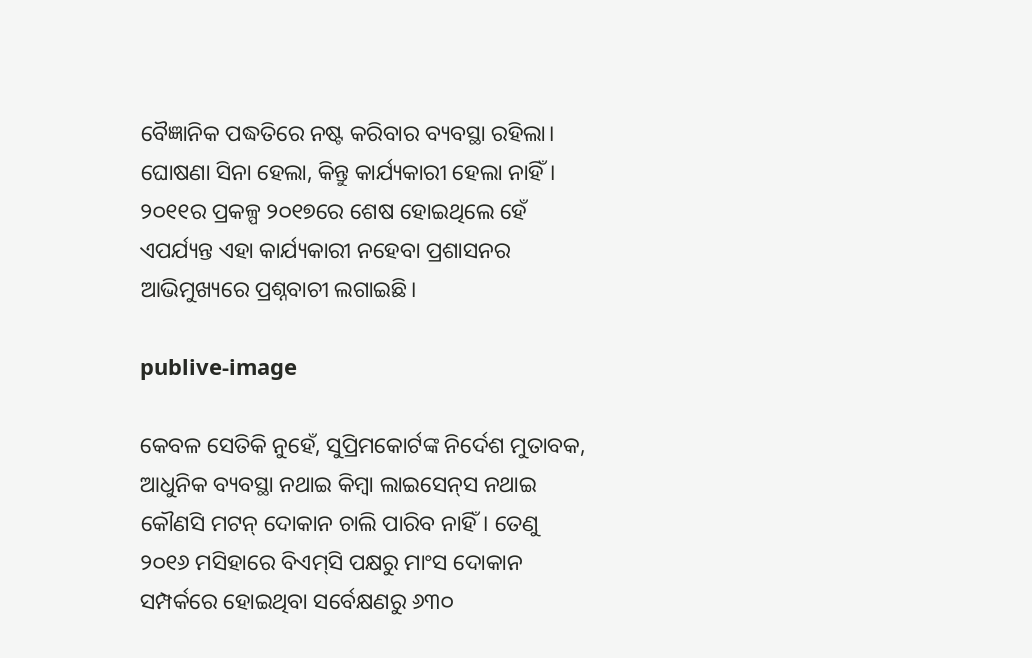ବୈଜ୍ଞାନିକ ପଦ୍ଧତିରେ ନଷ୍ଟ କରିବାର ବ୍ୟବସ୍ଥା ରହିଲା। ଘୋଷଣା ସିନା ହେଲା, କିନ୍ତୁ କାର୍ଯ୍ୟକାରୀ ହେଲା ନାହିଁ। ୨୦୧୧ର ପ୍ରକଳ୍ପ ୨୦୧୭ରେ ଶେଷ ହୋଇଥିଲେ ହେଁ ଏପର୍ଯ୍ୟନ୍ତ ଏହା କାର୍ଯ୍ୟକାରୀ ନହେବା ପ୍ରଶାସନର ଆଭିମୁଖ୍ୟରେ ପ୍ରଶ୍ନବାଚୀ ଲଗାଇଛି।

publive-image

କେବଳ ସେତିକି ନୁହେଁ, ସୁପ୍ରିମକୋର୍ଟଙ୍କ ନିର୍ଦେଶ ମୁତାବକ, ଆଧୁନିକ ବ୍ୟବସ୍ଥା ନଥାଇ କିମ୍ବା ଲାଇସେନ୍‌ସ ନଥାଇ କୌଣସି ମଟନ୍‌ ଦୋକାନ ଚାଲି ପାରିବ ନାହିଁ। ତେଣୁ ୨୦୧୬ ମସିହାରେ ବିଏମ୍‌ସି ପକ୍ଷରୁ ମାଂସ ଦୋକାନ ସମ୍ପର୍କରେ ହୋଇଥିବା ସର୍ବେକ୍ଷଣରୁ ୬୩୦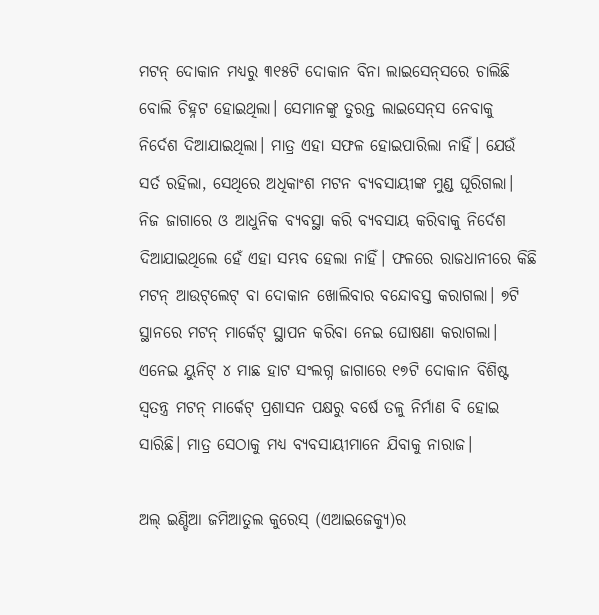ମଟନ୍‌ ଦୋକାନ ମଧ୍ୟରୁ ୩୧୫ଟି ଦୋକାନ ବିନା ଲାଇସେନ୍‌ସରେ ଚାଲିଛି ବୋଲି ଚିହ୍ନଟ ହୋଇଥିଲା। ସେମାନଙ୍କୁ ତୁରନ୍ତ ଲାଇସେନ୍‌ସ ‌ନେବାକୁ ନିର୍ଦେଶ ଦିଆଯାଇଥିଲା। ମାତ୍ର ଏହା ସଫଳ ହୋଇପାରିଲା ନାହିଁ। ଯେଉଁ ସର୍ତ ରହିଲା, ସେଥିରେ ଅଧିକାଂଶ ମଟନ ବ୍ୟବସାୟୀଙ୍କ ମୁଣ୍ଡ ଘୂରିଗଲା। ନିଜ ଜାଗାରେ ଓ ଆଧୁନିକ ବ୍ୟବସ୍ଥା କରି ବ୍ୟବସାୟ କରିବାକୁ ନିର୍ଦେଶ ଦିଆଯାଇଥିଲେ ହେଁ ଏହା ସମ୍ଭବ ହେଲା ନାହିଁ। ଫଳରେ ରାଜଧାନୀରେ କିଛି ମଟନ୍‌ ଆଉଟ୍‌ଲେଟ୍‌ ବା ଦୋକାନ ଖୋଲିବାର ବନ୍ଦୋବସ୍ତ କରାଗଲା। ୭ଟି ସ୍ଥାନରେ ମଟନ୍‌ ମାର୍କେଟ୍‌ ସ୍ଥାପନ କରିବା ନେଇ ଘୋଷଣା କରାଗଲା। ଏନେଇ ୟୁନିଟ୍‌ ୪ ମାଛ ହାଟ ସଂଲଗ୍ନ ଜାଗାରେ ୧୭ଟି ଦୋକାନ ବିଶିଷ୍ଟ ସ୍ବତନ୍ତ୍ର ମଟନ୍‌ ମାର୍କେଟ୍‌ ପ୍ରଶାସନ ପକ୍ଷରୁ ବର୍ଷେ ତଳୁ ନିର୍ମାଣ ବି ହୋଇ ସାରିଛି। ମାତ୍ର ସେଠାକୁ ମଧ୍ୟ ବ୍ୟବସାୟୀମାନେ ଯିବାକୁ ନାରାଜ।

ଅଲ୍‌ ଇଣ୍ଡିଆ ଜମିଆତୁଲ କୁରେସ୍‌ (ଏଆଇଜେକ୍ୟୁ)ର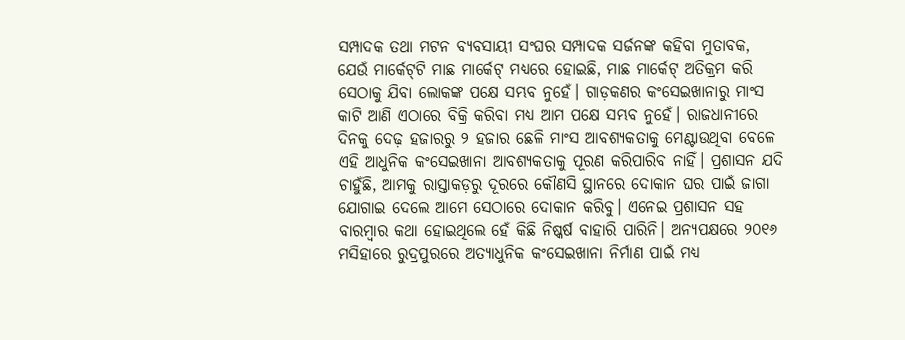ସମ୍ପାଦକ ତଥା ମଟନ ବ୍ୟବସାୟୀ ସଂଘର ସମ୍ପାଦକ ସର୍ଜନଙ୍କ କହିବା ମୁତାବକ, ଯେଉଁ ମାର୍କେଟ୍‌ଟି ମାଛ ମାର୍କେଟ୍‌ ମଧ୍ୟରେ ହୋଇଛି, ମାଛ ମାର୍କେଟ୍‌ ଅତିକ୍ରମ କରି ସେଠାକୁ ଯିବା ଲୋକଙ୍କ ପକ୍ଷେ ସମ୍ଭବ ନୁହେଁ। ଗାଡ଼କଣର କଂସେଇଖାନାରୁ ମାଂସ କାଟି ଆଣି ଏଠାରେ ବିକ୍ରି କରିବା ମଧ୍ୟ ଆମ ପକ୍ଷେ ସମ୍ଭବ ନୁହେଁ। ରାଜଧାନୀରେ ଦିନକୁ ଦେଢ଼ ହଜାରରୁ ୨ ହଜାର ଛେଳି ମାଂସ ଆବଶ୍ୟକତାକୁ ମେଣ୍ଟାଉଥିବା ବେଳେ ଏହି ଆଧୁନିକ କଂସେଇଖାନା ଆବଶ୍ୟକତାକୁ ପୂରଣ କରିପାରିବ ନାହିଁ। ପ୍ରଶାସନ ଯଦି ଚାହୁଁଛି, ଆମକୁ ରାସ୍ତାକଡ଼ରୁ ଦୂରରେ କୌଣସି ସ୍ଥାନରେ ଦୋକାନ ଘର ପାଇଁ ଜାଗା ଯୋଗାଇ ଦେଲେ ଆମେ ସେଠାରେ ଦୋକାନ କରିବୁ। ଏନେଇ ପ୍ରଶାସନ ସହ ବାରମ୍ବାର କଥା ହୋଇଥିଲେ ହେଁ କିଛି ନିଷ୍କର୍ଷ ବାହାରି ପାରିନି। ଅନ୍ୟପକ୍ଷରେ ୨୦୧୬ ମସିହାରେ ରୁଦ୍ରପୁରରେ ଅତ୍ୟାଧୁନିକ କଂସେଇଖାନା ନିର୍ମାଣ ପାଇଁ ମଧ୍ୟ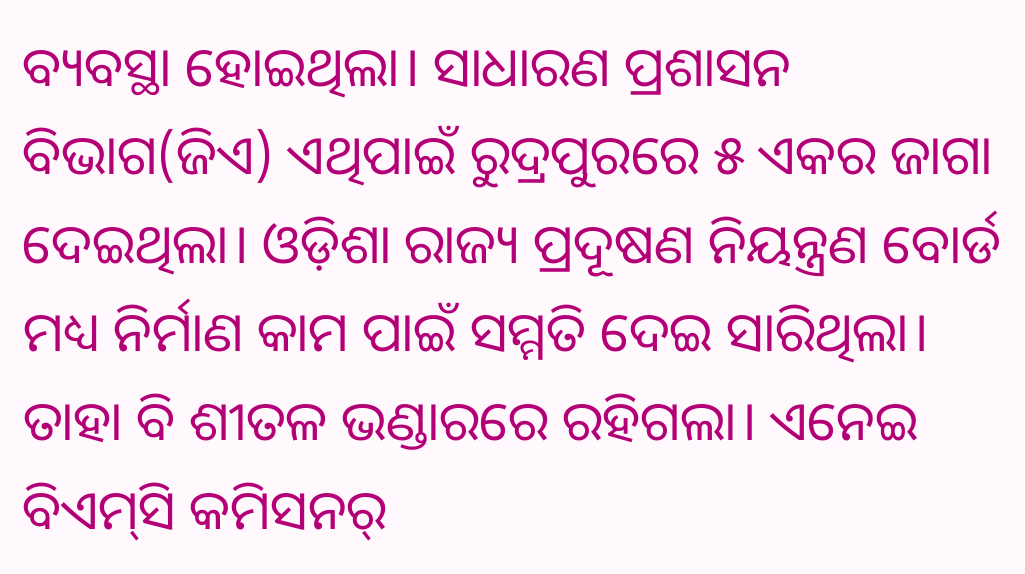ବ୍ୟବସ୍ଥା ହୋଇଥିଲା। ସାଧାରଣ ପ୍ରଶାସନ ବିଭାଗ(ଜିଏ) ଏଥିପାଇଁ ରୁଦ୍ରପୁରରେ ୫ ଏକର ଜାଗା ଦେଇଥିଲା। ଓଡ଼ିଶା ରାଜ୍ୟ ପ୍ରଦୂଷଣ ନିୟନ୍ତ୍ରଣ ବୋର୍ଡ ମଧ୍ୟ ନିର୍ମାଣ କାମ ପାଇଁ ସମ୍ମତି ଦେଇ ସାରିଥିଲା। ତାହା ବି ଶୀତଳ ଭଣ୍ଡାରରେ ରହିଗଲା। ଏନେଇ ବିଏମ୍‌ସି କମିସନର୍‌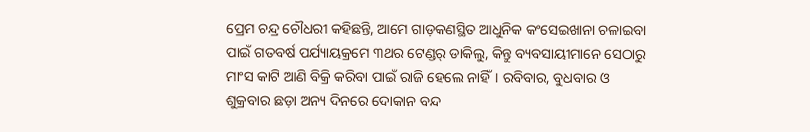ପ୍ରେମ ଚନ୍ଦ୍ର ଚୌଧରୀ କହିଛନ୍ତି, ଆମେ ଗାଡ଼କଣସ୍ଥିତ ଆଧୁନିକ କଂସେଇଖାନା ଚଳାଇବା ପାଇଁ ଗତବର୍ଷ ପର୍ଯ୍ୟାୟକ୍ରମେ ୩ଥର ଟେଣ୍ଡର୍‌ ଡାକିଲୁ, କିନ୍ତୁ ବ୍ୟବସାୟୀମାନେ ସେଠାରୁ ମାଂସ କାଟି ଆଣି ବିକ୍ରି କରିବା ପାଇଁ ରାଜି ହେଲେ ନାହିଁ। ରବିବାର, ବୁଧବାର ଓ ଶୁକ୍ରବାର ଛଡ଼ା ଅନ୍ୟ ଦିନରେ ଦୋକାନ ବନ୍ଦ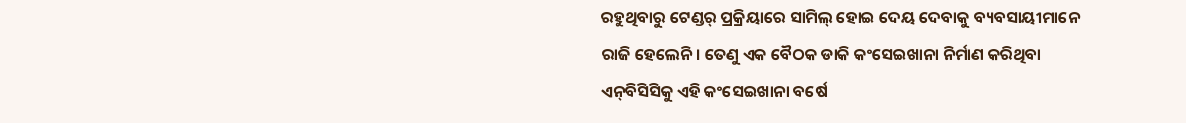ରହୁଥିବାରୁ ଟେଣ୍ଡର୍‌ ପ୍ରକ୍ରିୟାରେ ସାମିଲ୍‌ ହୋଇ ଦେୟ ଦେବାକୁ ବ୍ୟବସାୟୀମାନେ ରାଜି ହେଲେନି। ତେଣୁ ଏକ ବୈଠକ ଡାକି କଂସେଇଖାନା ନିର୍ମାଣ କରିଥିବା ଏନ୍‌ବିସିସିକୁ ଏହି କଂସେଇଖାନା ବର୍ଷେ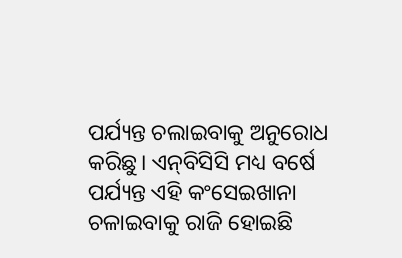ପର୍ଯ୍ୟନ୍ତ ଚଲାଇବାକୁ ଅନୁରୋଧ କରିଛୁ। ଏନ୍‌ବିସିସି ମଧ୍ୟ ବର୍ଷେ ପର୍ଯ୍ୟନ୍ତ ଏହି କଂସେଇଖାନା ଚଳାଇବାକୁ ରାଜି ହୋଇଛି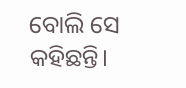ବୋଲି ସେ କହିଛନ୍ତି।